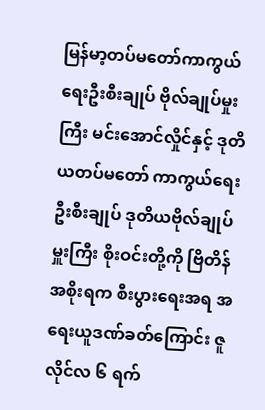မြန်မာ့တပ်မတော်ကာကွယ်ရေးဦးစီးချုပ် ဗိုလ်ချုပ်မှုးကြီး မင်းအောင်လှိုင်နှင့် ဒုတိယတပ်မတော် ကာကွယ်ရေး ဦးစီးချုပ် ဒုတိယဗိုလ်ချုပ်မှူးကြီး စိုးဝင်းတို့ကို ဗြိတိန်အစိုးရက စီးပွားရေးအရ အရေးယူဒဏ်ခတ်ကြောင်း ဇူလိုင်လ ၆ ရက်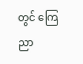တွင် ကြေညာ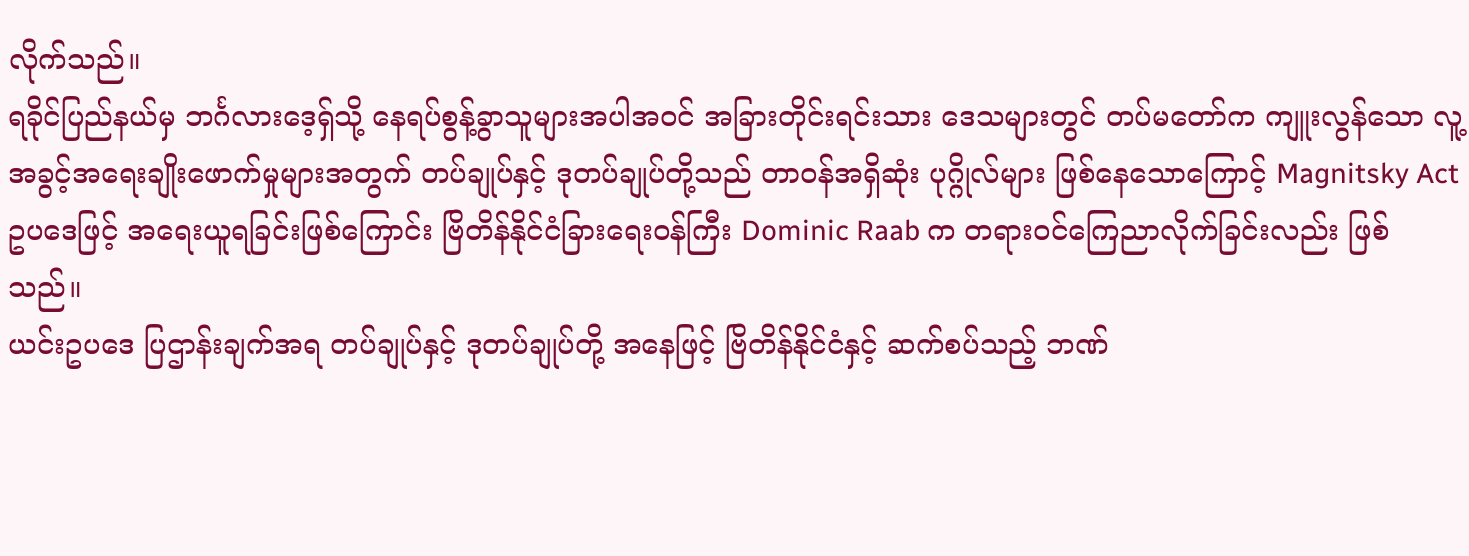လိုက်သည်။
ရခိုင်ပြည်နယ်မှ ဘင်္ဂလားဒေ့ရှ်သို့ နေရပ်စွန့်ခွာသူများအပါအဝင် အခြားတိုင်းရင်းသား ဒေသများတွင် တပ်မတော်က ကျူးလွန်သော လူ့အခွင့်အရေးချိုးဖောက်မှုများအတွက် တပ်ချုပ်နှင့် ဒုတပ်ချုပ်တို့သည် တာဝန်အရှိဆုံး ပုဂ္ဂိုလ်များ ဖြစ်နေသောကြောင့် Magnitsky Act ဥပဒေဖြင့် အရေးယူရခြင်းဖြစ်ကြောင်း ဗြိတိန်နိုင်ငံခြားရေးဝန်ကြီး Dominic Raab က တရားဝင်ကြေညာလိုက်ခြင်းလည်း ဖြစ်သည်။
ယင်းဥပဒေ ပြဌာန်းချက်အရ တပ်ချုပ်နှင့် ဒုတပ်ချုပ်တို့ အနေဖြင့် ဗြိတိန်နိုင်ငံနှင့် ဆက်စပ်သည့် ဘဏ်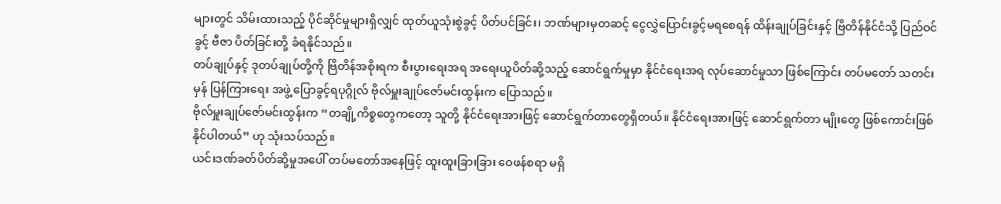များတွင် သိမ်းထားသည့် ပိုင်ဆိုင်မှုများရှိလျှင် ထုတ်ယူသုံးစွဲခွင့် ပိတ်ပင်ခြင်း၊ ဘဏ်များမှတဆင့် ငွေလွှဲပြောင်းခွင့်မရစေရန် ထိန်းချုပ်ခြင်းနှင့် ဗြိတိန်နိုင်ငံသို့ ပြည်ဝင်ခွင့် ဗီဇာ ပိတ်ခြင်းတို့ ခံရနိုင်သည်။
တပ်ချုပ်နှင့် ဒုတပ်ချုပ်တို့ကို ဗြိတိန်အစိုးရက စီးပွားရေးအရ အရေးယူပိတ်ဆို့သည့် ဆောင်ရွက်မှုမှာ နိုင်ငံရေးအရ လုပ်ဆောင်မှုသာ ဖြစ်ကြောင်း တပ်မတော် သတင်းမှန် ပြန်ကြားရေး အဖွဲ့ ပြောခွင့်ရပုဂ္ဂိုလ် ဗိုလ်မှူးချုပ်ဇော်မင်းထွန်းက ပြောသည်။
ဗိုလ်မှူးချုပ်ဇော်မင်းထွန်းက “တချို့ကိစ္စတွေကတော့ သူတို့ နိုင်ငံရေးအားဖြင့် ဆောင်ရွက်တာတွေရှိတယ်။ နိုင်ငံရေးအားဖြင့် ဆောင်ရွက်တာ မျိုးတွေ ဖြစ်ကောင်းဖြစ်နိုင်ပါတယ်” ဟု သုံးသပ်သည်။
ယင်းဒဏ်ခတ်ပိတ်ဆို့မှုအပေါ် တပ်မတော်အနေဖြင့် ထူးထူးခြားခြား ဝေဖန်စရာ မရှိ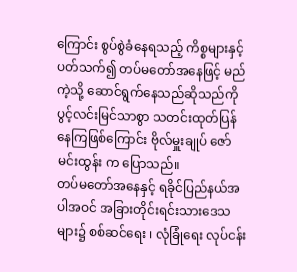ကြောင်း စွပ်စွဲခံနေရသည့် ကိစ္စများနှင့် ပတ်သက်၍ တပ်မတော်အနေဖြင့် မည်ကဲ့သို့ ဆောင်ရွက်နေသည်ဆိုသည်ကို ပွင့်လင်းမြင်သာစွာ သတင်းထုတ်ပြန်နေကြဖြစ်ကြောင်း ဗိုလ်မှူးချုပ် ဇော်မင်းထွန်း က ပြောသည်။
တပ်မတော်အနေနှင့် ရခိုင်ပြည်နယ်အပါအဝင် အခြားတိုင်းရင်းသားဒေသများ၌ စစ်ဆင်ရေး ၊ လုံခြုံရေး လုပ်ငန်း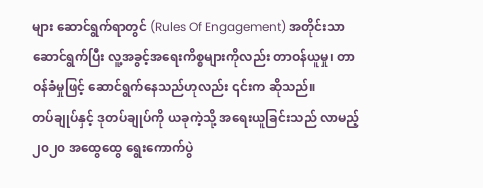များ ဆောင်ရွက်ရာတွင် (Rules Of Engagement) အတိုင်းသာ ဆောင်ရွက်ပြီး လူ့အခွင့်အရေးကိစ္စများကိုလည်း တာဝန်ယူမှု၊ တာဝန်ခံမှုဖြင့် ဆောင်ရွက်နေသည်ဟုလည်း ၎င်းက ဆိုသည်။
တပ်ချုပ်နှင့် ဒုတပ်ချုပ်ကို ယခုကဲ့သို့ အရေးယူခြင်းသည် လာမည့် ၂၀၂၀ အထွေထွေ ရွေးကောက်ပွဲ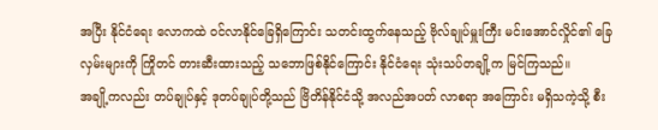အပြီး နိုင်ငံရေး လောကထဲ ဝင်လာနိုင်ခြေရှိကြောင်း သတင်းထွက်နေသည့် ဗိုလ်ချုပ်မှူးကြီး မင်းအောင်လှိုင်၏ ခြေလှမ်းများကို ကြိုတင် တားဆီးထားသည့် သဘောဖြစ်နိုင်ကြောင်း နိုင်ငံရေး သုံးသပ်တချို့က မြင်ကြသည်။
အချို့ကလည်း တပ်ချုပ်နှင့် ဒုတပ်ချုပ်တို့သည် ဗြိတိန်နိုင်ငံသို့ အလည်အပတ် လာစရာ အကြောင်း မရှိသကဲ့သို့ စီး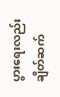ပွားရေးလည်း ချိတ်ဆက်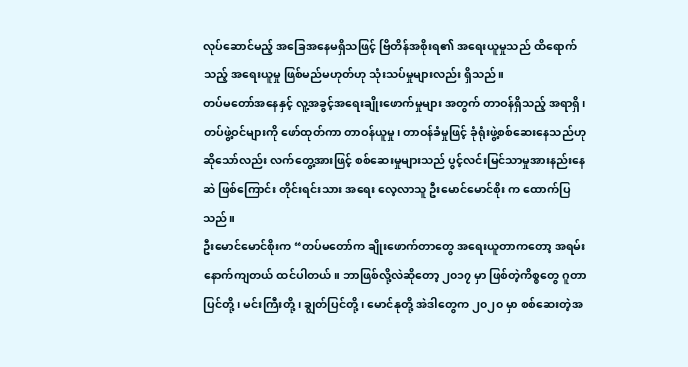လုပ်ဆောင်မည့် အခြေအနေမရှိသဖြင့် ဗြိတိန်အစိုးရ၏ အရေးယူမှုသည် ထိရောက်သည့် အရေးယူမှု ဖြစ်မည်မဟုတ်ဟု သုံးသပ်မှုများလည်း ရှိသည်။
တပ်မတော်အနေနှင့် လူ့အခွင့်အရေးချိုးဖောက်မှုများ အတွက် တာဝန်ရှိသည့် အရာရှိ၊ တပ်ဖွဲ့ဝင်များကို ဖော်ထုတ်ကာ တာဝန်ယူမှု၊ တာဝန်ခံမှုဖြင့် ခုံရုံးဖွဲ့စစ်ဆေးနေသည်ဟု ဆိုသော်လည်း လက်တွေ့အားဖြင့် စစ်ဆေးမှုများသည် ပွင့်လင်းမြင်သာမှုအားနည်းနေဆဲ ဖြစ်ကြောင်း တိုင်းရင်းသား အရေး လေ့လာသူ ဦးမောင်မောင်စိုး က ထောက်ပြသည်။
ဦးမောင်မောင်စိုးက “တပ်မတော်က ချိုးဖောက်တာတွေ အရေးယူတာကတော့ အရမ်းနောက်ကျတယ် ထင်ပါတယ်။ ဘာဖြစ်လို့လဲဆိုတော့ ၂၀၁၇ မှာ ဖြစ်တဲ့ကိစ္စတွေ ဂူတာပြင်တို့၊ မင်းကြီးတို့ ၊ ချွတ်ပြင်တို့ ၊ မောင်နုတို့ အဲဒါတွေက ၂၀၂၀ မှာ စစ်ဆေးတဲ့အ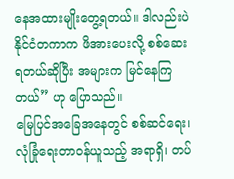နေအထားမျိုးတွေ့ရတယ်။ ဒါလည်းပဲ နိုင်ငံတကာက ဖိအားပေးလို့ စစ်ဆေးရတယ်ဆိုပြီး အများက မြင်နေကြတယ်” ဟု ပြောသည်။
မြေပြင်အခြေအနေတွင် စစ်ဆင်ရေး၊ လုံခြုံရေးတာဝန်ယူသည့် အရာရှိ၊ တပ်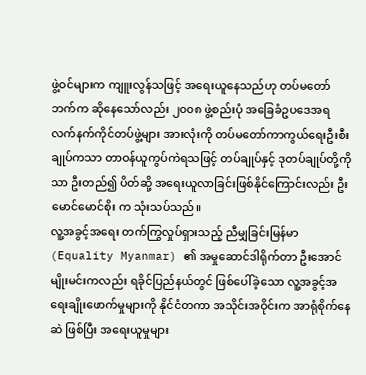ဖွဲ့ဝင်များက ကျူးလွန်သဖြင့် အရေးယူနေသည်ဟု တပ်မတော်ဘက်က ဆိုနေသော်လည်း ၂၀၀၈ ဖွဲ့စည်းပုံ အခြေခံဥပဒေအရ လက်နက်ကိုင်တပ်ဖွဲ့များ အားလုံးကို တပ်မတော်ကာကွယ်ရေးဦးစီးချုပ်ကသာ တာဝန်ယူကွပ်ကဲရသဖြင့် တပ်ချုပ်နှင့် ဒုတပ်ချုပ်တို့ကိုသာ ဦးတည်၍ ပိတ်ဆို့ အရေးယူလာခြင်းဖြစ်နိုင်ကြောင်းလည်း ဦးမောင်မောင်စိုး က သုံးသပ်သည်။
လူ့အခွင့်အရေး တက်ကြွလှုပ်ရှားသည့် ညီမျှခြင်းမြန်မာ (Equality Myanmar) ၏ အမှုဆောင်ဒါရိုက်တာ ဦးအောင်မျိုးမင်းကလည်း ရခိုင်ပြည်နယ်တွင် ဖြစ်ပေါ်ခဲ့သော လူ့အခွင့်အရေးချိုးဖောက်မှုများကို နိုင်ငံတကာ အသိုင်းအဝိုင်းက အာရုံစိုက်နေဆဲ ဖြစ်ပြီး အရေးယူမှုများ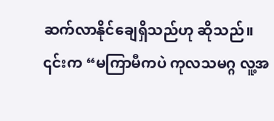ဆက်လာနိုင်ချေရှိသည်ဟု ဆိုသည်။
၎င်းက “မကြာမီကပဲ ကုလသမဂ္ဂ လူ့အ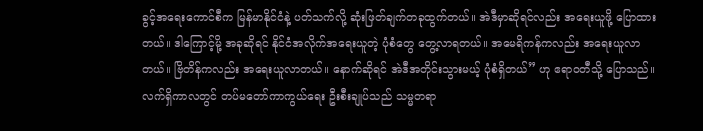ခွင့်အရေးကောင်စီက မြန်မာနိုင်ငံနဲ့ ပတ်သက်လို့ ဆုံးဖြတ်ချက်တခုထွက်တယ်။ အဲဒီမှာဆိုရင်လည်း အရေးယူဖို့ ပြောထားတယ်။ ဒါကြောင့်မို့ အခုဆိုရင် နိုင်ငံအလိုက်အရေးယူတဲ့ ပုံစံတွေ တွေ့လာရတယ်။ အမေရိကန်ကလည်း အရေးယူလာတယ်။ ဗြိတိန်ကလည်း အရေးယူလာတယ်။ နောက်ဆိုရင် အဲဒီအတိုင်းသွားမယ့် ပုံစံရှိတယ်” ဟု ဧရာဝတီသို့ ပြောသည်။
လက်ရှိကာလတွင် တပ်မတော်ကာကွယ်ရေး ဦးစီးချုပ်သည် သမ္မတရာ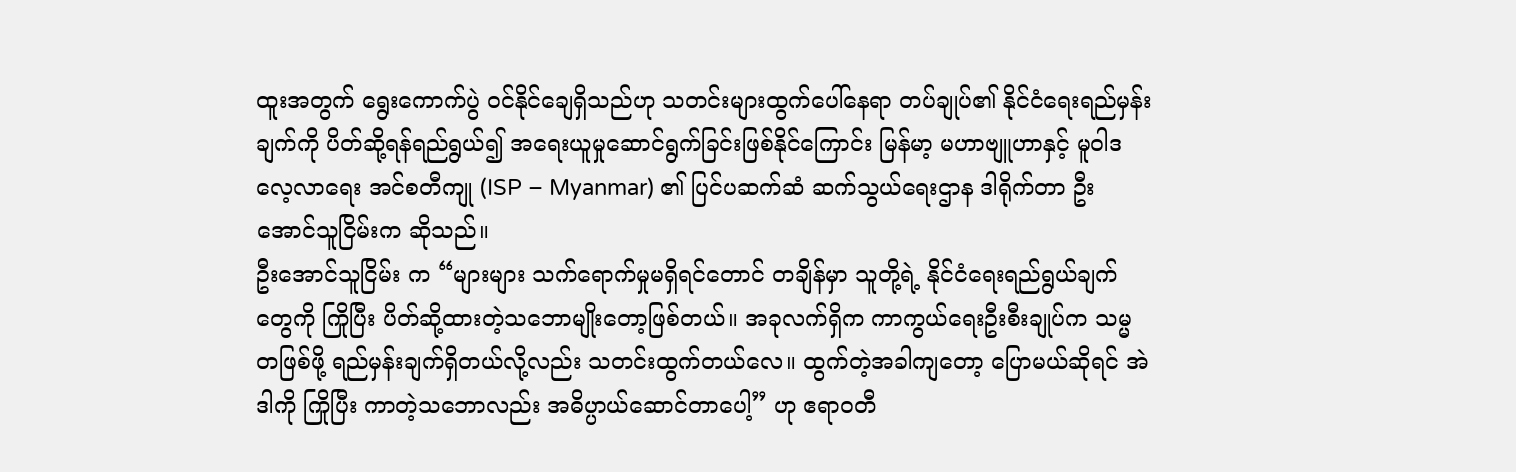ထူးအတွက် ရွေးကောက်ပွဲ ဝင်နိုင်ချေရှိသည်ဟု သတင်းများထွက်ပေါ်နေရာ တပ်ချုပ်၏ နိုင်ငံရေးရည်မှန်းချက်ကို ပိတ်ဆို့ရန်ရည်ရွယ်၍ အရေးယူမှုဆောင်ရွက်ခြင်းဖြစ်နိုင်ကြောင်း မြန်မာ့ မဟာဗျူဟာနှင့် မူဝါဒ လေ့လာရေး အင်စတီကျု (ISP – Myanmar) ၏ ပြင်ပဆက်ဆံ ဆက်သွယ်ရေးဌာန ဒါရိုက်တာ ဦးအောင်သူငြိမ်းက ဆိုသည်။
ဦးအောင်သူငြိမ်း က “များများ သက်ရောက်မှုမရှိရင်တောင် တချိန်မှာ သူတို့ရဲ့ နိုင်ငံရေးရည်ရွယ်ချက်တွေကို ကြိုပြီး ပိတ်ဆို့ထားတဲ့သဘောမျိုးတော့ဖြစ်တယ်။ အခုလက်ရှိက ကာကွယ်ရေးဦးစီးချုပ်က သမ္မတဖြစ်ဖို့ ရည်မှန်းချက်ရှိတယ်လို့လည်း သတင်းထွက်တယ်လေ။ ထွက်တဲ့အခါကျတော့ ပြောမယ်ဆိုရင် အဲဒါကို ကြိုပြီး ကာတဲ့သဘောလည်း အဓိပ္ပာယ်ဆောင်တာပေါ့” ဟု ဧရာဝတီ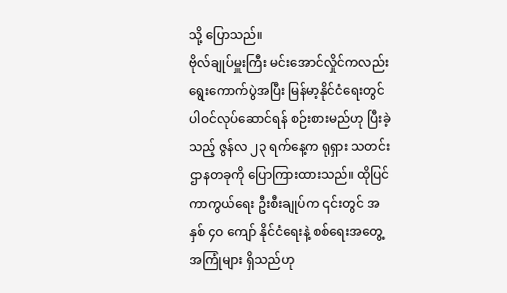သို့ ပြောသည်။
ဗိုလ်ချုပ်မှူးကြီး မင်းအောင်လှိုင်ကလည်း ရွေးကောက်ပွဲအပြီး မြန်မာ့နိုင်ငံရေးတွင် ပါဝင်လုပ်ဆောင်ရန် စဉ်းစားမည်ဟု ပြီးခဲ့သည့် ဇွန်လ ၂၃ ရက်နေ့က ရုရှား သတင်းဌာနတခုကို ပြောကြားထားသည်။ ထိုပြင် ကာကွယ်ရေး ဦးစီးချုပ်က ၎င်းတွင် အနှစ် ၄ဝ ကျော် နိုင်ငံရေးနဲ့ စစ်ရေးအတွေ့အကြုံများ ရှိသည်ဟု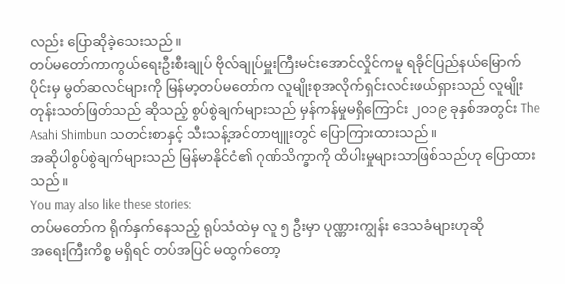လည်း ပြောဆိုခဲ့သေးသည်။
တပ်မတော်ကာကွယ်ရေးဦးစီးချုပ် ဗိုလ်ချုပ်မှူးကြီးမင်းအောင်လှိုင်ကမူ ရခိုင်ပြည်နယ်မြောက်ပိုင်းမှ မွတ်ဆလင်များကို မြန်မာ့တပ်မတော်က လူမျိုးစုအလိုက်ရှင်းလင်းဖယ်ရှားသည် လူမျိုးတုန်းသတ်ဖြတ်သည် ဆိုသည့် စွပ်စွဲချက်များသည် မှန်ကန်မှုမရှိကြောင်း ၂၀၁၉ ခုနှစ်အတွင်း The Asahi Shimbun သတင်းစာနှင့် သီးသန့်အင်တာဗျူးတွင် ပြောကြားထားသည်။
အဆိုပါစွပ်စွဲချက်များသည် မြန်မာနိုင်ငံ၏ ဂုဏ်သိက္ခာကို ထိပါးမှုများသာဖြစ်သည်ဟု ပြောထားသည်။
You may also like these stories:
တပ်မတော်က ရိုက်နှက်နေသည့် ရုပ်သံထဲမှ လူ ၅ ဦးမှာ ပုဏ္ဏားကျွန်း ဒေသခံများဟုဆို
အရေးကြီးကိစ္စ မရှိရင် တပ်အပြင် မထွက်တော့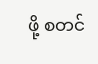ဖို့ စတင်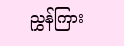ညွှန်ကြား